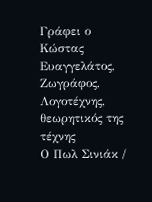Γράφει ο Κώστας Ευαγγελάτος,
Ζωγράφος, Λογοτέχνης, θεωρητικός της τέχνης
Ο Πωλ Σινιάκ /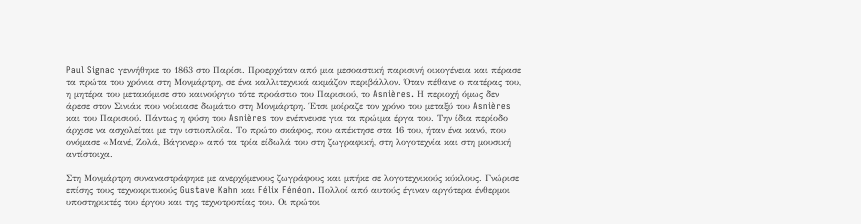Paul Signac γεννήθηκε το 1863 στο Παρίσι. Προερχόταν από μια μεσοαστική παρισινή οικογένεια και πέρασε τα πρώτα του χρόνια στη Μονμάρτρη, σε ένα καλλιτεχνικά ακμάζον περιβάλλον. Όταν πέθανε ο πατέρας του, η μητέρα του μετακόμισε στο καινούργιο τότε προάστιο του Παρισιού, το Asnières. Η περιοχή όμως δεν άρεσε στον Σινιάκ που νοίκιασε δωμάτιο στη Μονμάρτρη. Έτσι μοίραζε τον χρόνο του μεταξύ του Asnières και του Παρισιού. Πάντως η φύση του Asnières τον ενέπνευσε για τα πρώιμα έργα του. Την ίδια περίοδο άρχισε να ασχολείται με την ιστιοπλοΐα. Το πρώτο σκάφος, που απέκτησε στα 16 του, ήταν ένα κανό, που ονόμασε «Μανέ, Ζολά, Βάγκνερ» από τα τρία είδωλά του στη ζωγραφική, στη λογοτεχνία και στη μουσική αντίστοιχα.

Στη Μονμάρτρη συναναστράφηκε με ανερχόμενους ζωγράφους και μπήκε σε λογοτεχνικούς κύκλους. Γνώρισε επίσης τους τεχνοκριτικούς Gustave Kahn και Félix Fénéon. Πολλοί από αυτούς έγιναν αργότερα ένθερμοι υποστηρικτές του έργου και της τεχνοτροπίας του. Οι πρώτοι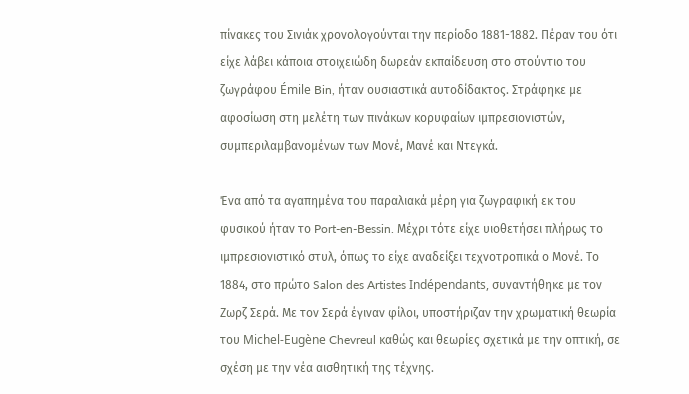πίνακες του Σινιάκ χρονολογούνται την περίοδο 1881-1882. Πέραν του ότι είχε λάβει κάποια στοιχειώδη δωρεάν εκπαίδευση στο στούντιο του ζωγράφου Émile Bin, ήταν ουσιαστικά αυτοδίδακτος. Στράφηκε με αφοσίωση στη μελέτη των πινάκων κορυφαίων ιμπρεσιονιστών, συμπεριλαμβανομένων των Μονέ, Μανέ και Ντεγκά.

Ένα από τα αγαπημένα του παραλιακά μέρη για ζωγραφική εκ του φυσικού ήταν το Port-en-Bessin. Μέχρι τότε είχε υιοθετήσει πλήρως το ιμπρεσιονιστικό στυλ, όπως το είχε αναδείξει τεχνοτροπικά ο Μονέ. Το 1884, στο πρώτο Salon des Artistes Indépendants, συναντήθηκε με τον Ζωρζ Σερά. Με τον Σερά έγιναν φίλοι, υποστήριζαν την χρωματική θεωρία του Michel-Eugène Chevreul καθώς και θεωρίες σχετικά με την οπτική, σε σχέση με την νέα αισθητική της τέχνης.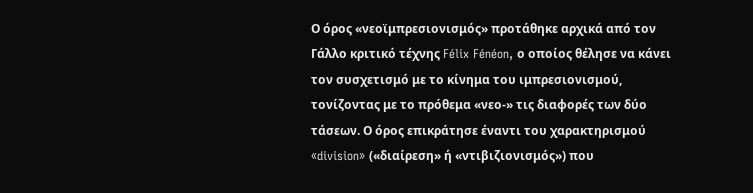Ο όρος «νεοϊμπρεσιονισμός» προτάθηκε αρχικά από τον Γάλλο κριτικό τέχνης Félix Fénéon, ο οποίος θέλησε να κάνει τον συσχετισμό με το κίνημα του ιμπρεσιονισμού, τονίζοντας με το πρόθεμα «νεο-» τις διαφορές των δύο τάσεων. Ο όρος επικράτησε έναντι του χαρακτηρισμού «division» («διαίρεση» ή «ντιβιζιονισμός») που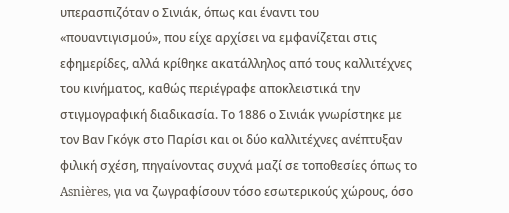υπερασπιζόταν ο Σινιάκ, όπως και έναντι του «πουαντιγισμού», που είχε αρχίσει να εμφανίζεται στις εφημερίδες, αλλά κρίθηκε ακατάλληλος από τους καλλιτέχνες του κινήματος, καθώς περιέγραφε αποκλειστικά την στιγμογραφική διαδικασία. Το 1886 ο Σινιάκ γνωρίστηκε με τον Βαν Γκόγκ στο Παρίσι και οι δύο καλλιτέχνες ανέπτυξαν φιλική σχέση, πηγαίνοντας συχνά μαζί σε τοποθεσίες όπως το Asnières, για να ζωγραφίσουν τόσο εσωτερικούς χώρους, όσο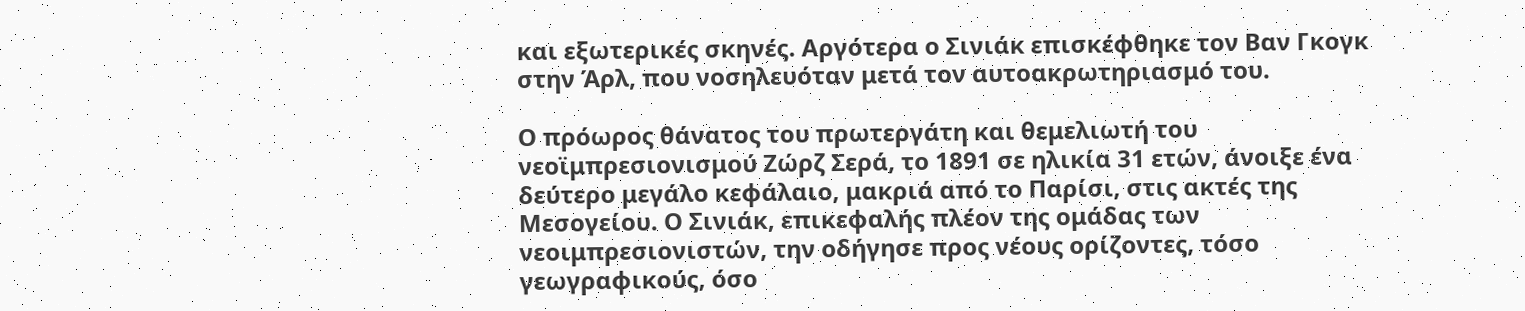και εξωτερικές σκηνές. Αργότερα ο Σινιάκ επισκέφθηκε τον Βαν Γκογκ στην Άρλ, που νοσηλευόταν μετά τον αυτοακρωτηριασμό του.

Ο πρόωρος θάνατος του πρωτεργάτη και θεμελιωτή του νεοϊμπρεσιονισμού Ζώρζ Σερά, το 1891 σε ηλικία 31 ετών, άνοιξε ένα δεύτερο μεγάλο κεφάλαιο, μακριά από το Παρίσι, στις ακτές της Μεσογείου. Ο Σινιάκ, επικεφαλής πλέον της ομάδας των νεοιμπρεσιονιστών, την οδήγησε προς νέους ορίζοντες, τόσο γεωγραφικούς, όσο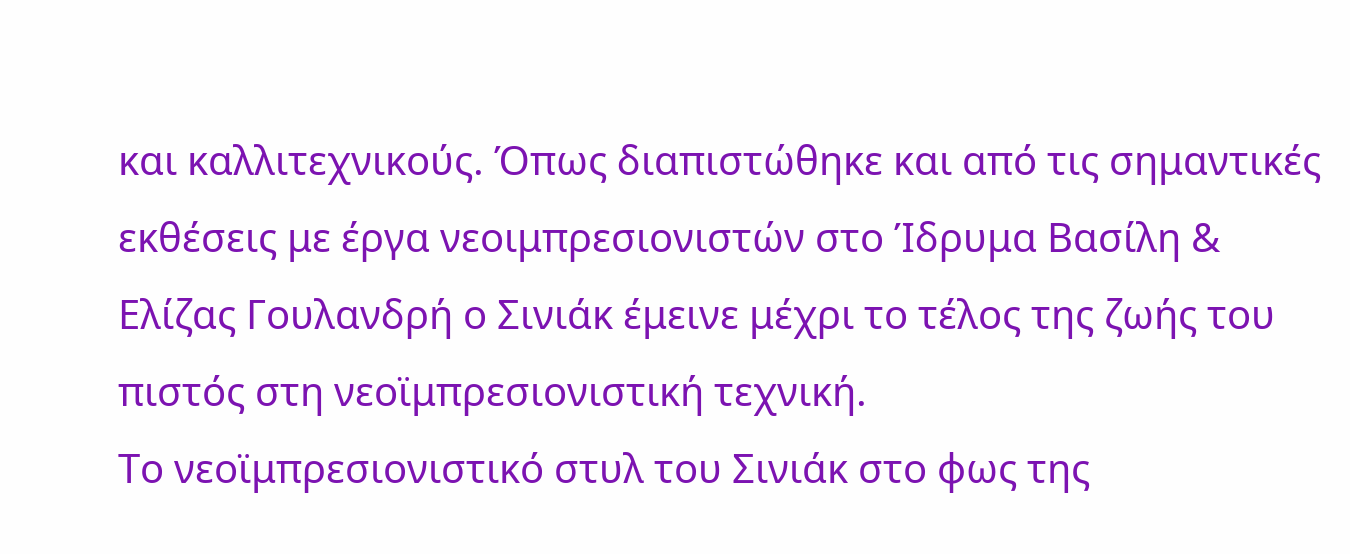και καλλιτεχνικούς. Όπως διαπιστώθηκε και από τις σημαντικές εκθέσεις με έργα νεοιμπρεσιονιστών στο Ίδρυμα Βασίλη & Ελίζας Γουλανδρή ο Σινιάκ έμεινε μέχρι το τέλος της ζωής του πιστός στη νεοϊμπρεσιονιστική τεχνική.
Το νεοϊμπρεσιονιστικό στυλ του Σινιάκ στο φως της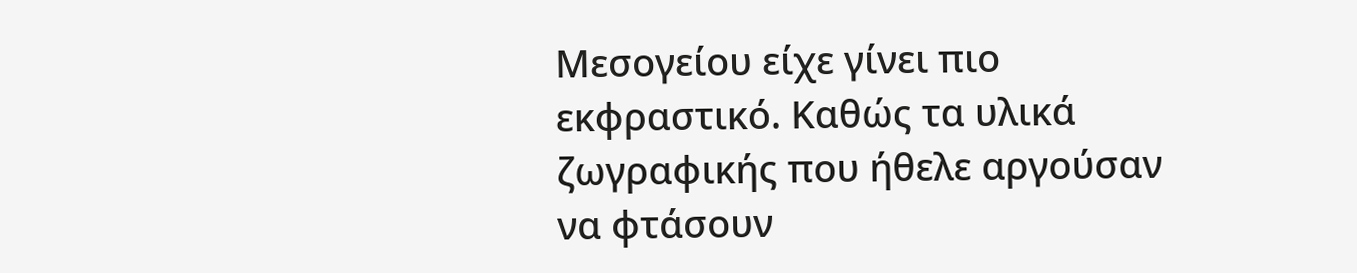Μεσογείου είχε γίνει πιο εκφραστικό. Καθώς τα υλικά ζωγραφικής που ήθελε αργούσαν να φτάσουν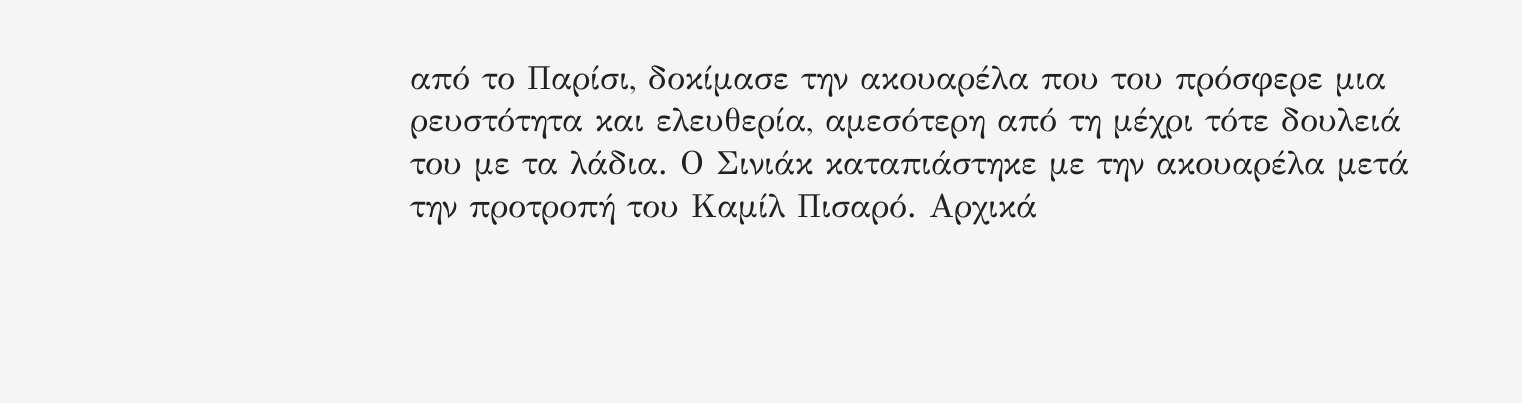από το Παρίσι, δοκίμασε την ακουαρέλα που του πρόσφερε μια ρευστότητα και ελευθερία, αμεσότερη από τη μέχρι τότε δουλειά του με τα λάδια. Ο Σινιάκ καταπιάστηκε με την ακουαρέλα μετά την προτροπή του Καμίλ Πισαρό. Αρχικά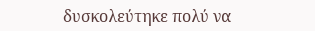δυσκολεύτηκε πολύ να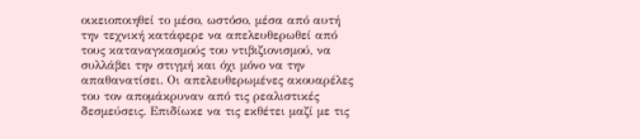οικειοποιηθεί το μέσο, ωστόσο, μέσα από αυτή την τεχνική κατάφερε να απελευθερωθεί από τους καταναγκασμούς του ντιβιζιονισμού, να συλλάβει την στιγμή και όχι μόνο να την απαθανατίσει. Οι απελευθερωμένες ακουαρέλες του τον απομάκρυναν από τις ρεαλιστικές δεσμεύσεις. Επιδίωκε να τις εκθέτει μαζί με τις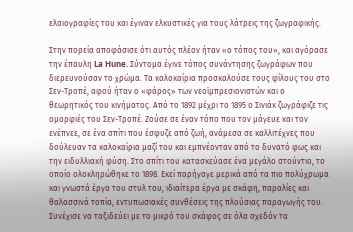ελαιογραφίες του και έγιναν ελκυστικές για τους λάτρεις της ζωγραφικής.

Στην πορεία αποφάσισε ότι αυτός πλέον ήταν «ο τόπος του», και αγόρασε την έπαυλη La Hune. Σύντομα έγινε τόπος συνάντησης ζωγράφων που διερευνούσαν το χρώμα. Τα καλοκαίρια προσκαλούσε τους φίλους του στο Σεν-Τροπέ, αφού ήταν ο «φάρος» των νεοϊμπρεσιονιστών και ο θεωρητικός του κινήματος. Από το 1892 μέχρι το 1895 ο Σινιάκ ζωγράφιζε τις ομορφιές του Σεν-Τροπέ. Ζούσε σε έναν τόπο που τον μάγευε και τον ενέπνεε, σε ένα σπίτι που έσφυζε από ζωή, ανάμεσα σε καλλιτέχνες που δούλευαν τα καλοκαίρια μαζί του και εμπνέονταν από το δυνατό φως και την ειδυλλιακή φύση. Στο σπίτι του κατασκεύασε ένα μεγάλο στούντιο, το οποίο ολοκληρώθηκε το 1898. Εκεί παρήγαγε μερικά από τα πιο πολύχρωμα και γνωστά έργα του στυλ του, ιδιαίτερα έργα με σκάφη, παραλίες και θαλασσινά τοπία, εντυπωσιακές συνθέσεις της πλούσιας παραγωγής του. Συνέχισε να ταξιδεύει με το μικρό του σκάφος σε όλα σχεδόν τα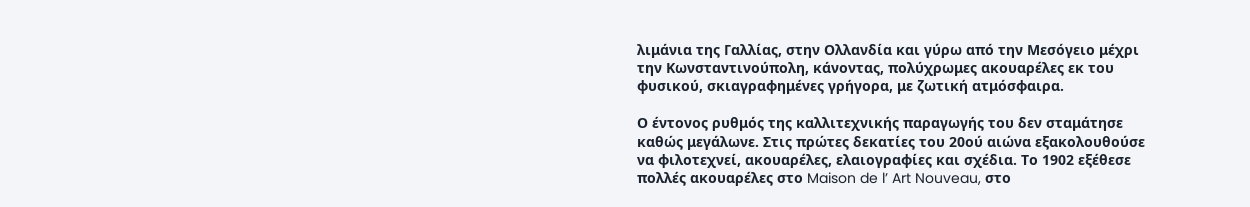λιμάνια της Γαλλίας, στην Ολλανδία και γύρω από την Μεσόγειο μέχρι την Κωνσταντινούπολη, κάνοντας, πολύχρωμες ακουαρέλες εκ του φυσικού, σκιαγραφημένες γρήγορα, με ζωτική ατμόσφαιρα.

Ο έντονος ρυθμός της καλλιτεχνικής παραγωγής του δεν σταμάτησε καθώς μεγάλωνε. Στις πρώτες δεκατίες του 20ού αιώνα εξακολουθούσε να φιλοτεχνεί, ακουαρέλες, ελαιογραφίες και σχέδια. Το 1902 εξέθεσε πολλές ακουαρέλες στο Maison de l’ Art Nouveau, στο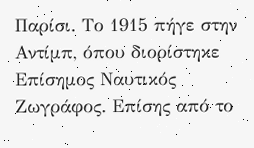Παρίσι. Το 1915 πήγε στην Αντίμπ, όπου διορίστηκε Επίσημος Ναυτικός Ζωγράφος. Επίσης από το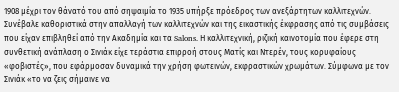1908 μέχρι τον θάνατό του από σηψαιμία το 1935 υπήρξε πρόεδρος των ανεξάρτητων καλλιτεχνών. Συνέβαλε καθοριστικά στην απαλλαγή των καλλιτεχνών και της εικαστικής έκφρασης από τις συμβάσεις που είχαν επιβληθεί από την Ακαδημία και τα Salons. Η καλλιτεχνική, ριζική καινοτομία που έφερε στη συνθετική ανάπλαση ο Σινιάκ είχε τεράστια επιρροή στους Ματίς και Ντερέν, τους κορυφαίους «φοβιστές», που εφάρμοσαν δυναμικά την χρήση φωτεινών, εκφραστικών χρωμάτων. Σύμφωνα με τον Σινιάκ «το να ζεις σήμαινε να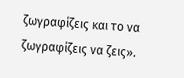ζωγραφίζεις και το να ζωγραφίζεις να ζεις».